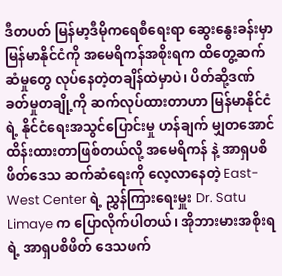ဒီတပတ် မြန်မာ့ဒီမိုကရေစီရေးရာ ဆွေးနွေးခန်းမှာ မြန်မာနိုင်ငံကို အမေရိကန်အစိုးရက ထိတွေ့ဆက်ဆံမှုတွေ လုပ်နေတဲ့တချိန်ထဲမှာပဲ၊ ပိတ်ဆို့ဒဏ်ခတ်မှုတချို့ကို ဆက်လုပ်ထားတာဟာ မြန်မာနိုင်ငံရဲ့ နိုင်ငံရေးအသွင်ပြောင်းမှု ဟန်ချက် မျှတအောင် ထိန်းထားတာဖြစ်တယ်လို့ အမေရိကန် နဲ့ အာရှပစိဖိတ်ဒေသ ဆက်ဆံရေးကို လေ့လာနေတဲ့ East-West Center ရဲ့ ညွှန်ကြားရေးမှူး Dr. Satu Limaye က ပြောလိုက်ပါတယ်၊ အိုဘားမားအစိုးရရဲ့ အာရှပစိဖိတ် ဒေသဖက်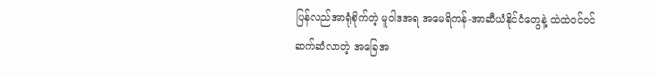ပြန်လည်အာရုံစိုက်တဲ့ မူဝါဒအရ အမေရိကန်-အာဆီယံနိုင်ငံတွေနဲ့ ထဲထဲဝင်ဝင် ဆက်ဆံလာတဲ့ အခြေအ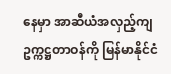နေမှာ အာဆီယံအလှည့်ကျ ဥက္ကဋ္ဌတာဝန်ကို မြန်မာနိုင်ငံ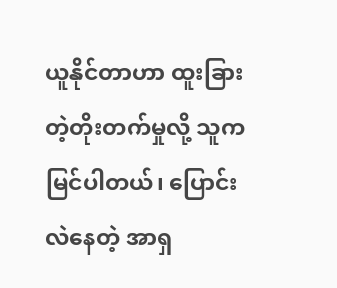ယူနိုင်တာဟာ ထူးခြားတဲ့တိုးတက်မှုလို့ သူက မြင်ပါတယ်၊ ပြောင်းလဲနေတဲ့ အာရှ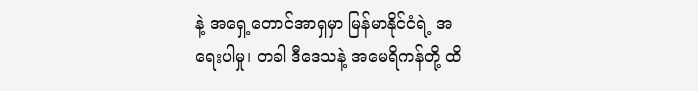နဲ့ အရှေ့တောင်အာရှမှာ မြန်မာနိုင်ငံရဲ့ အရေးပါမှု၊ တခါ ဒီဒေသနဲ့ အမေရိကန်တို့ ထိ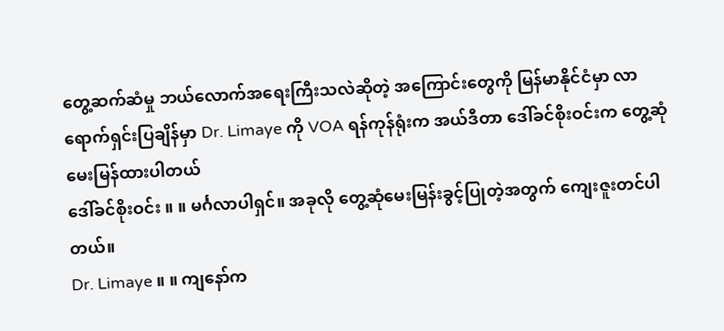တွေ့ဆက်ဆံမှု ဘယ်လောက်အရေးကြီးသလဲဆိုတဲ့ အကြောင်းတွေကို မြန်မာနိုင်ငံမှာ လာရောက်ရှင်းပြချိန်မှာ Dr. Limaye ကို VOA ရန်ကုန်ရုံးက အယ်ဒီတာ ဒေါ်ခင်စိုးဝင်းက တွေ့ဆုံမေးမြန်ထားပါတယ်
ဒေါ်ခင်စိုးဝင်း ။ ။ မင်္ဂလာပါရှင်။ အခုလို တွေ့ဆုံမေးမြန်းခွင့်ပြုတဲ့အတွက် ကျေးဇူးတင်ပါတယ်။
Dr. Limaye ။ ။ ကျနော်က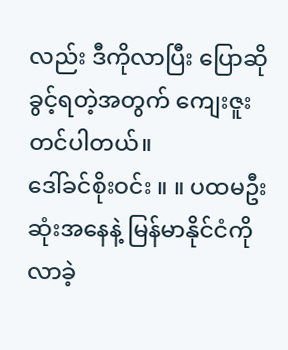လည်း ဒီကိုလာပြီး ပြောဆိုခွင့်ရတဲ့အတွက် ကျေးဇူးတင်ပါတယ်။
ဒေါ်ခင်စိုးဝင်း ။ ။ ပထမဦးဆုံးအနေနဲ့ မြန်မာနိုင်ငံကို လာခဲ့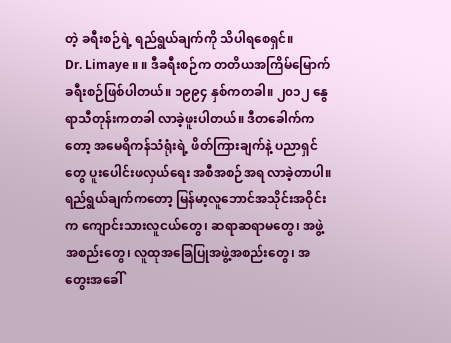တဲ့ ခရီးစဉ်ရဲ့ ရည်ရွယ်ချက်ကို သိပါရစေရှင်။
Dr. Limaye ။ ။ ဒီခရီးစဉ်က တတိယအကြိမ်မြောက် ခရီးစဉ်ဖြစ်ပါတယ်။ ၁၉၉၄ နှစ်ကတခါ။ ၂၀၁၂ နွေရာသီတုန်းကတခါ လာခဲ့ဖူးပါတယ်။ ဒီတခေါက်ကတော့ အမေရိကန်သံရုံးရဲ့ ဖိတ်ကြားချက်နဲ့ ပညာရှင်တွေ ပူးပေါင်းဖလှယ်ရေး အစီအစဉ်အရ လာခဲ့တာပါ။ ရည်ရွယ်ချက်ကတော့ မြန်မာ့လူဘောင်အသိုင်းအဝိုင်းက ကျောင်းသားလူငယ်တွေ၊ ဆရာဆရာမတွေ၊ အဖွဲ့အစည်းတွေ၊ လူထုအခြေပြုအဖွဲ့အစည်းတွေ၊ အတွေးအခေါ်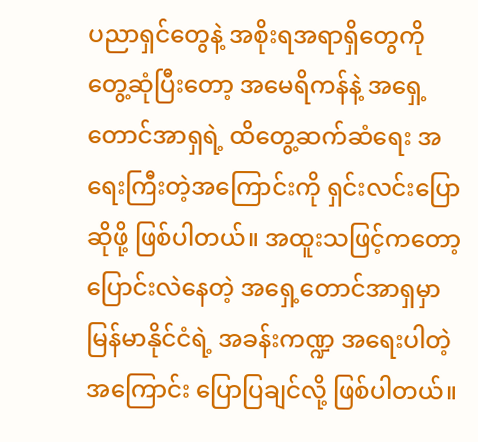ပညာရှင်တွေနဲ့ အစိုးရအရာရှိတွေကို တွေ့ဆုံပြီးတော့ အမေရိကန်နဲ့ အရှေ့တောင်အာရှရဲ့ ထိတွေ့ဆက်ဆံရေး အရေးကြီးတဲ့အကြောင်းကို ရှင်းလင်းပြောဆိုဖို့ ဖြစ်ပါတယ်။ အထူးသဖြင့်ကတော့ ပြောင်းလဲနေတဲ့ အရှေ့တောင်အာရှမှာ မြန်မာနိုင်ငံရဲ့ အခန်းကဏ္ဍ အရေးပါတဲ့အကြောင်း ပြောပြချင်လို့ ဖြစ်ပါတယ်။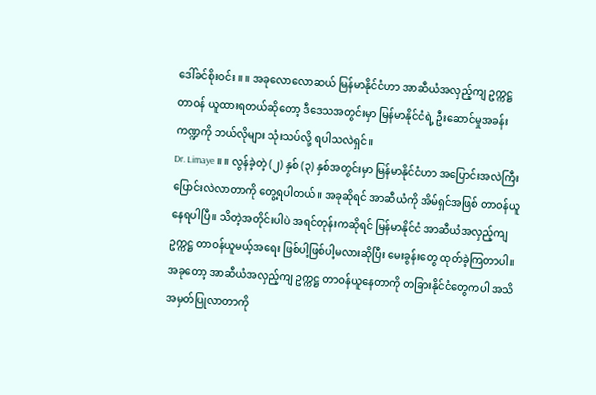ဒေါ်ခင်စိုးဝင်း ။ ။ အခုလောလောဆယ် မြန်မာနိုင်ငံဟာ အာဆီယံအလှည့်ကျ ဥက္ကဋ္ဌတာဝန် ယူထားရတယ်ဆိုတော့ ဒီဒေသအတွင်းမှာ မြန်မာနိုင်ငံရဲ့ ဦးဆောင်မှုအခန်းကဏ္ဍကို ဘယ်လိုများ သုံးသပ်လို့ ရပါသလဲရှင်။
Dr. Limaye ။ ။ လွန်ခဲ့တဲ့ (၂) နှစ် (၃) နှစ်အတွင်းမှာ မြန်မာနိုင်ငံဟာ အပြောင်းအလဲကြီး ပြောင်းလဲလာတာကို တွေ့ရပါတယ်။ အခုဆိုရင် အာဆီယံကို အိမ်ရှင်အဖြစ် တာဝန်ယူနေရပါပြီ။ သိတဲ့အတိုင်းပါပဲ အရင်တုန်းကဆိုရင် မြန်မာနိုင်ငံ အာဆီယံအလှည့်ကျ ဥက္ကဋ္ဌ တာဝန်ယူမယ့်အရေး ဖြစ်ပါ့ဖြစ်ပါ့မလားဆိုပြီး မေးခွန်းတွေ ထုတ်ခဲ့ကြတာပါ။ အခုတော့ အာဆီယံအလှည့်ကျ ဥက္ကဋ္ဌ တာဝန်ယူနေတာကို တခြားနိုင်ငံတွေကပါ အသိအမှတ်ပြုလာတာကို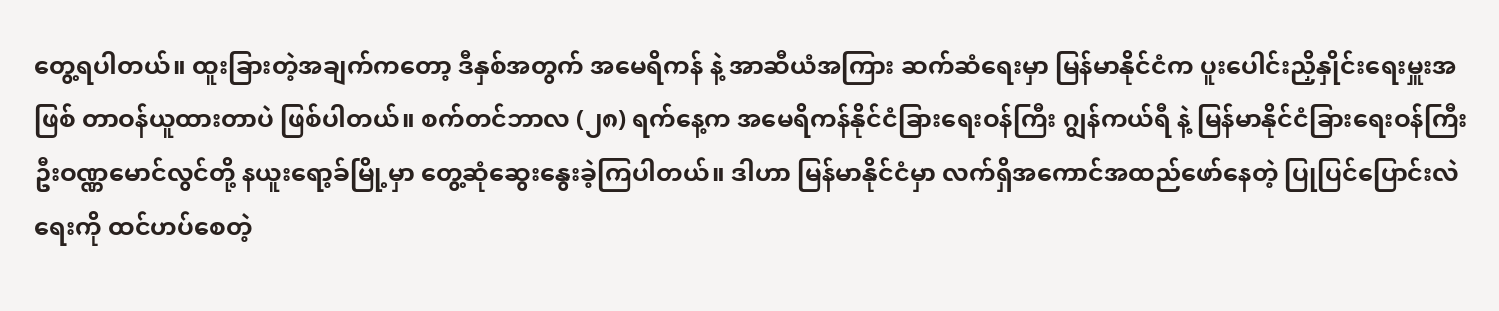တွေ့ရပါတယ်။ ထူးခြားတဲ့အချက်ကတော့ ဒီနှစ်အတွက် အမေရိကန် နဲ့ အာဆီယံအကြား ဆက်ဆံရေးမှာ မြန်မာနိုင်ငံက ပူးပေါင်းညှိနှိုင်းရေးမှူးအဖြစ် တာဝန်ယူထားတာပဲ ဖြစ်ပါတယ်။ စက်တင်ဘာလ (၂၈) ရက်နေ့က အမေရိကန်နိုင်ငံခြားရေးဝန်ကြီး ဂျွန်ကယ်ရီ နဲ့ မြန်မာနိုင်ငံခြားရေးဝန်ကြီး ဦးဝဏ္ဏမောင်လွင်တို့ နယူးရော့ခ်မြို့မှာ တွေ့ဆုံဆွေးနွေးခဲ့ကြပါတယ်။ ဒါဟာ မြန်မာနိုင်ငံမှာ လက်ရှိအကောင်အထည်ဖော်နေတဲ့ ပြုပြင်ပြောင်းလဲရေးကို ထင်ဟပ်စေတဲ့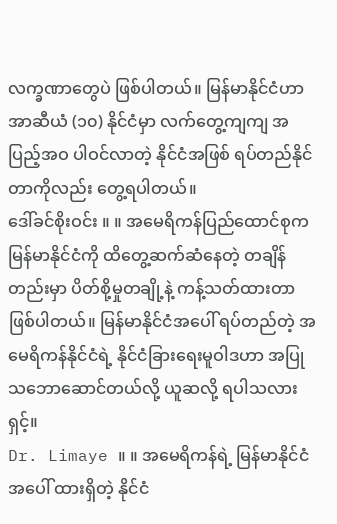လက္ခဏာတွေပဲ ဖြစ်ပါတယ်။ မြန်မာနိုင်ငံဟာ အာဆီယံ (၁၀) နိုင်ငံမှာ လက်တွေ့ကျကျ အပြည့်အဝ ပါဝင်လာတဲ့ နိုင်ငံအဖြစ် ရပ်တည်နိုင်တာကိုလည်း တွေ့ရပါတယ်။
ဒေါ်ခင်စိုးဝင်း ။ ။ အမေရိကန်ပြည်ထောင်စုက မြန်မာနိုင်ငံကို ထိတွေ့ဆက်ဆံနေတဲ့ တချိန်တည်းမှာ ပိတ်စို့မှုတချို့နဲ့ ကန့်သတ်ထားတာ ဖြစ်ပါတယ်။ မြန်မာနိုင်ငံအပေါ် ရပ်တည်တဲ့ အမေရိကန်နိုင်ငံရဲ့ နိုင်ငံခြားရေးမူဝါဒဟာ အပြုသဘောဆောင်တယ်လို့ ယူဆလို့ ရပါသလားရှင့်။
Dr. Limaye ။ ။ အမေရိကန်ရဲ့ မြန်မာနိုင်ငံအပေါ် ထားရှိတဲ့ နိုင်ငံ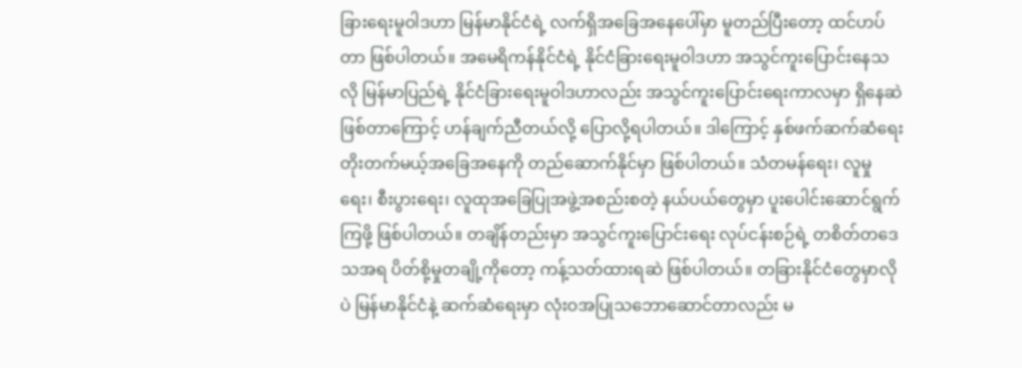ခြားရေးမူဝါဒဟာ မြန်မာနိုင်ငံရဲ့ လက်ရှိအခြေအနေပေါ်မှာ မူတည်ပြီးတော့ ထင်ဟပ်တာ ဖြစ်ပါတယ်။ အမေရိကန်နိုင်ငံရဲ့ နိုင်ငံခြားရေးမူဝါဒဟာ အသွင်ကူးပြောင်းနေသလို မြန်မာပြည်ရဲ့ နိုင်ငံခြားရေးမူဝါဒဟာလည်း အသွင်ကူးပြောင်းရေးကာလမှာ ရှိနေဆဲ ဖြစ်တာကြောင့် ဟန်ချက်ညီတယ်လို့ ပြောလို့ရပါတယ်။ ဒါကြောင့် နှစ်ဖက်ဆက်ဆံရေး တိုးတက်မယ့်အခြေအနေကို တည်ဆောက်နိုင်မှာ ဖြစ်ပါတယ်။ သံတမန်ရေး၊ လူမှုရေး၊ စီးပွားရေး၊ လူထုအခြေပြုအဖွဲ့အစည်းစတဲ့ နယ်ပယ်တွေမှာ ပူးပေါင်းဆောင်ရွက်ကြဖို့ ဖြစ်ပါတယ်။ တချိန်တည်းမှာ အသွင်ကူးပြောင်းရေး လုပ်ငန်းစဉ်ရဲ့ တစိတ်တဒေသအရ ပိတ်စို့မှုတချို့ကိုတော့ ကန့်သတ်ထားရဆဲ ဖြစ်ပါတယ်။ တခြားနိုင်ငံတွေမှာလိုပဲ မြန်မာနိုင်ငံနဲ့ ဆက်ဆံရေးမှာ လုံးဝအပြုသဘောဆောင်တာလည်း မ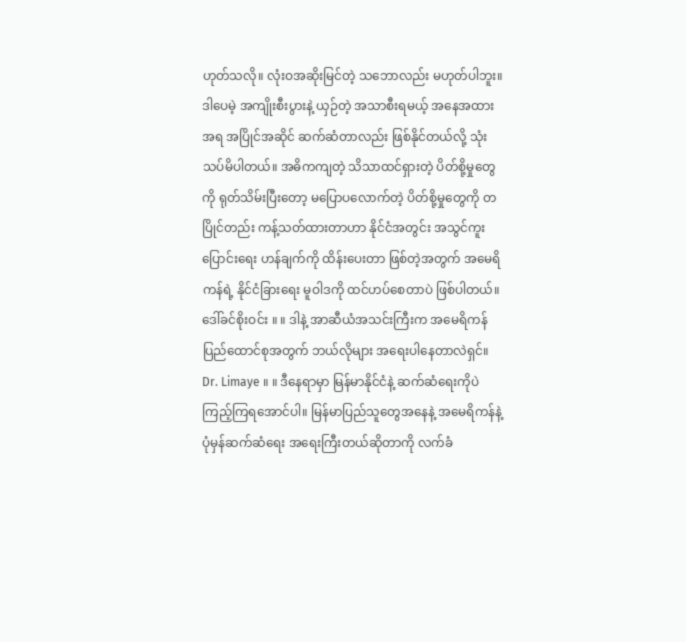ဟုတ်သလို။ လုံးဝအဆိုးမြင်တဲ့ သဘောလည်း မဟုတ်ပါဘူး။ ဒါပေမဲ့ အကျိုးစီးပွားနဲ့ ယှဉ်တဲ့ အသာစီးရမယ့် အနေအထားအရ အပြိုင်အဆိုင် ဆက်ဆံတာလည်း ဖြစ်နိုင်တယ်လို့ သုံးသပ်မိပါတယ်။ အဓိကကျတဲ့ သိသာထင်ရှားတဲ့ ပိတ်စို့မှုတွေကို ရုတ်သိမ်းပြီးတော့ မပြောပလောက်တဲ့ ပိတ်စို့မှုတွေကို တပြိုင်တည်း ကန့်သတ်ထားတာဟာ နိုင်ငံအတွင်း အသွင်ကူးပြောင်းရေး ဟန်ချက်ကို ထိန်းပေးတာ ဖြစ်တဲ့အတွက် အမေရိကန်ရဲ့ နိုင်ငံခြားရေး မူဝါဒကို ထင်ဟပ်စေတာပဲ ဖြစ်ပါတယ်။
ဒေါ်ခင်စိုးဝင်း ။ ။ ဒါနဲ့ အာဆီယံအသင်းကြီးက အမေရိကန်ပြည်ထောင်စုအတွက် ဘယ်လိုများ အရေးပါနေတာလဲရှင်။
Dr. Limaye ။ ။ ဒီနေရာမှာ မြန်မာနိုင်ငံနဲ့ ဆက်ဆံရေးကိုပဲ ကြည့်ကြရအောင်ပါ။ မြန်မာပြည်သူတွေအနေနဲ့ အမေရိကန်နဲ့ ပုံမှန်ဆက်ဆံရေး အရေးကြီးတယ်ဆိုတာကို လက်ခံ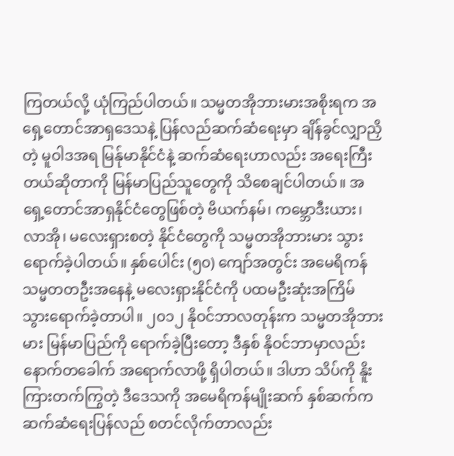ကြတယ်လို့ ယုံကြည်ပါတယ်။ သမ္မတအိုဘားမားအစိုးရက အရှေ့တောင်အာရှဒေသနဲ့ ပြန်လည်ဆက်ဆံရေးမှာ ချိန်ခွင်လျှာညှိတဲ့ မူဝါဒအရ မြန်ုမာနိုင်ငံနဲ့ ဆက်ဆံရေးဟာလည်း အရေးကြီးတယ်ဆိုတာကို မြန်မာပြည်သူတွေကို သိစေချင်ပါတယ်။ အရှေ့တောင်အာရှနိုင်ငံတွေဖြစ်တဲ့ ဗိယက်နမ်၊ ကမ္ဘောဒီးယား၊ လာအို၊ မလေးရှားစတဲ့ နိုင်ငံတွေကို သမ္မတအိုဘားမား သွားရောက်ခဲ့ပါတယ်။ နှစ်ပေါင်း (၅၀) ကျော်အတွင်း အမေရိကန်သမ္မတတဦးအနေနဲ့ မလေးရှားနိုင်ငံကို ပထမဦးဆုံးအကြိမ် သွားရောက်ခဲ့တာပါ။ ၂၀၁၂ နိုဝင်ဘာလတုန်းက သမ္မတအိုဘားမား မြန်မာပြည်ကို ရောက်ခဲ့ပြီးတော့ ဒီနှစ် နိုဝင်ဘာမှာလည်း နောက်တခေါက် အရောက်လာဖို့ ရှိပါတယ်။ ဒါဟာ သိပ်ကို နိူးကြားတက်ကြွတဲ့ ဒီဒေသကို အမေရိကန်မျိုးဆက် နှစ်ဆက်က ဆက်ဆံရေးပြန်လည် စတင်လိုက်တာလည်း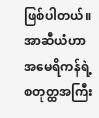ဖြစ်ပါတယ်။ အာဆီယံဟာ အမေရိကန်ရဲ့ စတုတ္ထအကြီး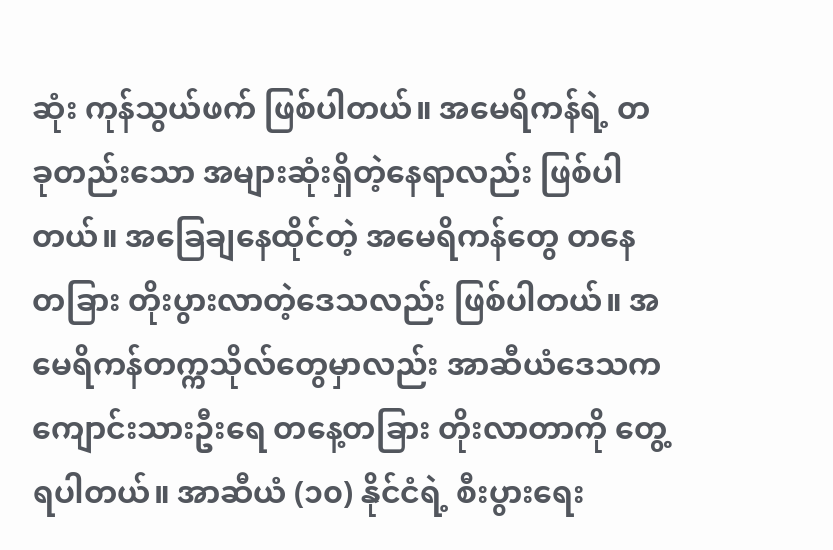ဆုံး ကုန်သွယ်ဖက် ဖြစ်ပါတယ်။ အမေရိကန်ရဲ့ တခုတည်းသော အများဆုံးရှိတဲ့နေရာလည်း ဖြစ်ပါတယ်။ အခြေချနေထိုင်တဲ့ အမေရိကန်တွေ တနေတခြား တိုးပွားလာတဲ့ဒေသလည်း ဖြစ်ပါတယ်။ အမေရိကန်တက္ကသိုလ်တွေမှာလည်း အာဆီယံဒေသက ကျောင်းသားဦးရေ တနေ့တခြား တိုးလာတာကို တွေ့ရပါတယ်။ အာဆီယံ (၁၀) နိုင်ငံရဲ့ စီးပွားရေး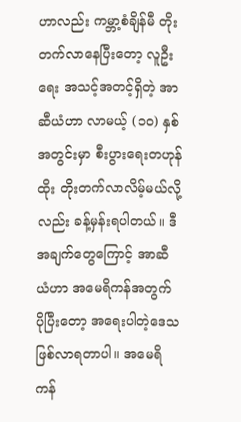ဟာလည်း ကမ္ဘာ့စံချိန်မီ တိုးတက်လာနေပြီးတော့ လူဦးရေး အသင့်အတင့်ရှိတဲ့ အာဆီယံဟာ လာမယ့် (၁၀) နှစ်အတွင်းမှာ စီးပွားရေးတဟုန်ထိုး တိုးတက်လာလိမ့်မယ်လို့လည်း ခန့်မှန်းရပါတယ်။ ဒီအချက်တွေကြောင့် အာဆီယံဟာ အမေရိကန်အတွက် ပိုပြီးတော့ အရေးပါတဲ့ဒေသ ဖြစ်လာရတာပါ။ အမေရိကန်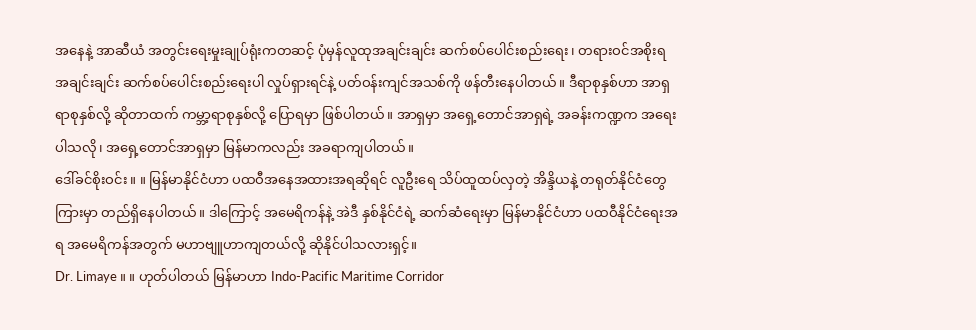အနေနဲ့ အာဆီယံ အတွင်းရေးမှုးချုပ်ရုံးကတဆင့် ပုံမှန်လူထုအချင်းချင်း ဆက်စပ်ပေါင်းစည်းရေး၊ တရားဝင်အစိုးရအချင်းချင်း ဆက်စပ်ပေါင်းစည်းရေးပါ လှုပ်ရှားရင်နဲ့ ပတ်ဝန်းကျင်အသစ်ကို ဖန်တီးနေပါတယ်။ ဒီရာစုနှစ်ဟာ အာရှရာစုနှစ်လို့ ဆိုတာထက် ကမ္ဘာ့ရာစုနှစ်လို့ ပြောရမှာ ဖြစ်ပါတယ်။ အာရှမှာ အရှေ့တောင်အာရှရဲ့ အခန်းကဏ္ဍက အရေးပါသလို၊ အရှေ့တောင်အာရှမှာ မြန်မာကလည်း အခရာကျပါတယ်။
ဒေါ်ခင်စိုးဝင်း ။ ။ မြန်မာနိုင်ငံဟာ ပထဝီအနေအထားအရဆိုရင် လူဦးရေ သိပ်ထူထပ်လှတဲ့ အိန္ဒိယနဲ့ တရုတ်နိုင်ငံတွေကြားမှာ တည်ရှိနေပါတယ်။ ဒါကြောင့် အမေရိကန်နဲ့ အဲဒီ နှစ်နိုင်ငံရဲ့ ဆက်ဆံရေးမှာ မြန်မာနိုင်ငံဟာ ပထဝီနိုင်ငံရေးအရ အမေရိကန်အတွက် မဟာဗျူဟာကျတယ်လို့ ဆိုနိုင်ပါသလားရှင့်။
Dr. Limaye ။ ။ ဟုတ်ပါတယ် မြန်မာဟာ Indo-Pacific Maritime Corridor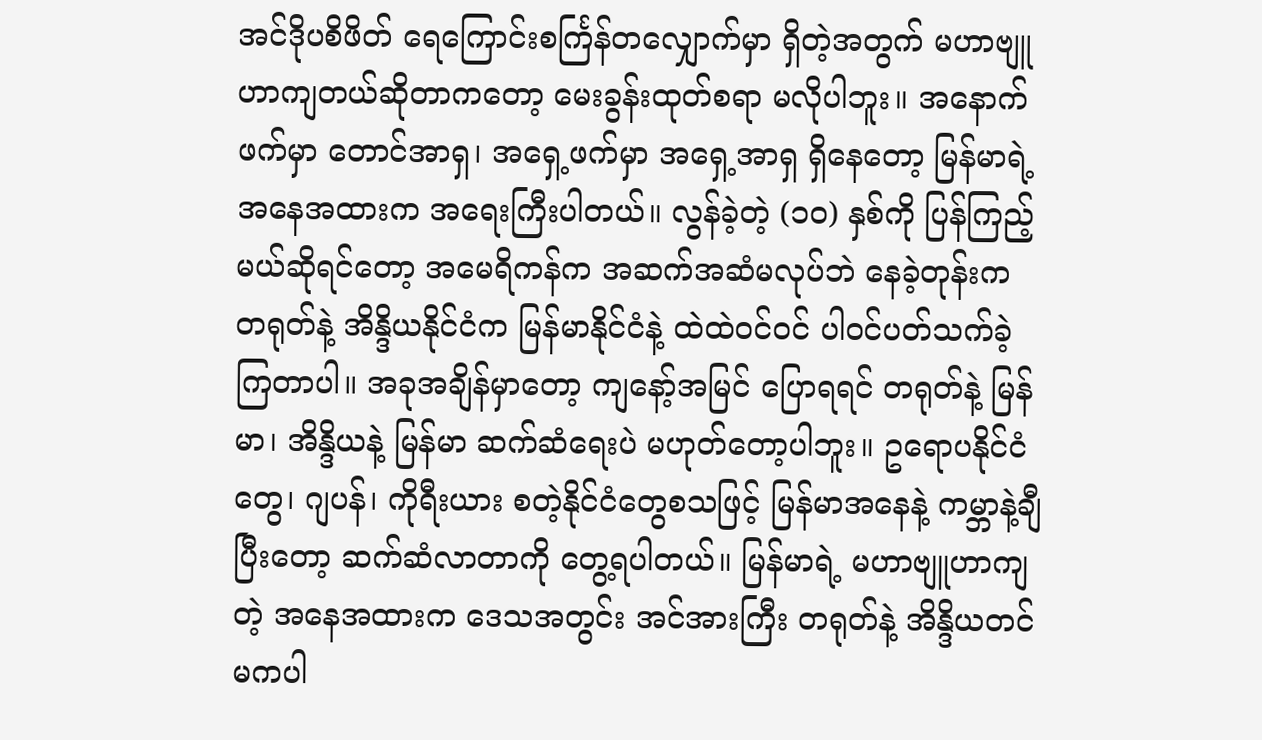အင်ဒိုပစိဖိတ် ရေကြောင်းစင်္ကြန်တလျှောက်မှာ ရှိတဲ့အတွက် မဟာဗျူဟာကျတယ်ဆိုတာကတော့ မေးခွန်းထုတ်စရာ မလိုပါဘူး။ အနောက်ဖက်မှာ တောင်အာရှ၊ အရှေ့ဖက်မှာ အရှေ့အာရှ ရှိနေတော့ မြန်မာရဲ့ အနေအထားက အရေးကြီးပါတယ်။ လွန်ခဲ့တဲ့ (၁၀) နှစ်ကို ပြန်ကြည့်မယ်ဆိုရင်တော့ အမေရိကန်က အဆက်အဆံမလုပ်ဘဲ နေခဲ့တုန်းက တရုတ်နဲ့ အိန္ဒိယနိုင်ငံက မြန်မာနိုင်ငံနဲ့ ထဲထဲဝင်ဝင် ပါဝင်ပတ်သက်ခဲ့ကြတာပါ။ အခုအချိန်မှာတော့ ကျနော့်အမြင် ပြောရရင် တရုတ်နဲ့ မြန်မာ၊ အိန္ဒိယနဲ့ မြန်မာ ဆက်ဆံရေးပဲ မဟုတ်တော့ပါဘူး။ ဥရောပနိုင်ငံတွေ၊ ဂျပန်၊ ကိုရီးယား စတဲ့နိုင်ငံတွေစသဖြင့် မြန်မာအနေနဲ့ ကမ္ဘာနဲ့ချီပြီးတော့ ဆက်ဆံလာတာကို တွေ့ရပါတယ်။ မြန်မာရဲ့ မဟာဗျူဟာကျတဲ့ အနေအထားက ဒေသအတွင်း အင်အားကြီး တရုတ်နဲ့ အိန္ဒိယတင် မကပါ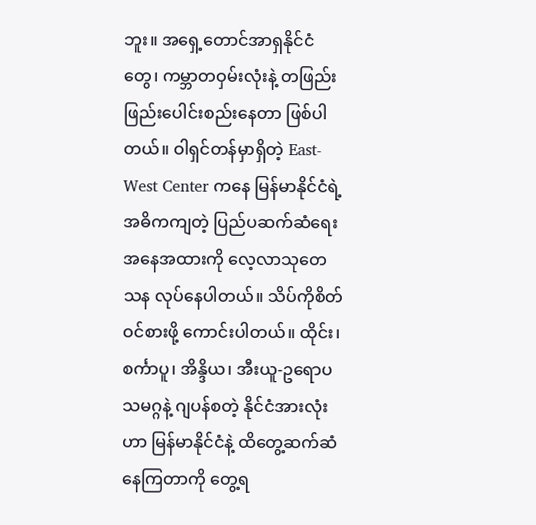ဘူး။ အရှေ့တောင်အာရှနိုင်ငံတွေ၊ ကမ္ဘာတဝှမ်းလုံးနဲ့ တဖြည်းဖြည်းပေါင်းစည်းနေတာ ဖြစ်ပါတယ်။ ဝါရှင်တန်မှာရှိတဲ့ East-West Center ကနေ မြန်မာနိုင်ငံရဲ့ အဓိကကျတဲ့ ပြည်ပဆက်ဆံရေး အနေအထားကို လေ့လာသုတေသန လုပ်နေပါတယ်။ သိပ်ကိုစိတ်ဝင်စားဖို့ ကောင်းပါတယ်။ ထိုင်း၊ စင်္ကာပူ၊ အိန္ဒိယ၊ အီးယူ-ဥရောပ သမဂ္ဂနဲ့ ဂျပန်စတဲ့ နိုင်ငံအားလုံးဟာ မြန်မာနိုင်ငံနဲ့ ထိတွေ့ဆက်ဆံနေကြတာကို တွေ့ရ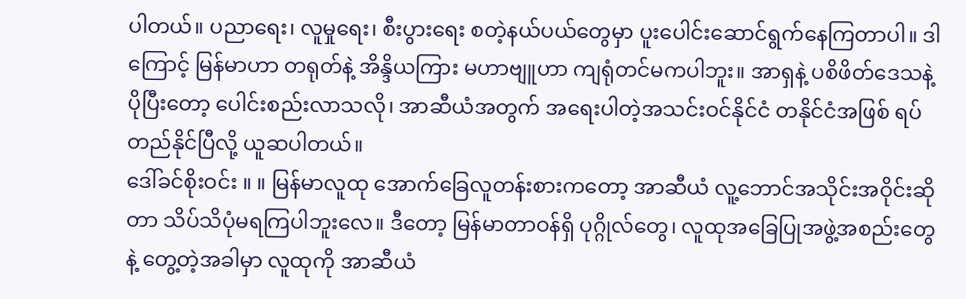ပါတယ်။ ပညာရေး၊ လူမှုရေး၊ စီးပွားရေး စတဲ့နယ်ပယ်တွေမှာ ပူးပေါင်းဆောင်ရွက်နေကြတာပါ။ ဒါကြောင့် မြန်မာဟာ တရုတ်နဲ့ အိန္ဒိယကြား မဟာဗျူဟာ ကျရုံတင်မကပါဘူး။ အာရှနဲ့ ပစိဖိတ်ဒေသနဲ့ ပိုပြီးတော့ ပေါင်းစည်းလာသလို၊ အာဆီယံအတွက် အရေးပါတဲ့အသင်းဝင်နိုင်ငံ တနိုင်ငံအဖြစ် ရပ်တည်နိုင်ပြီလို့ ယူဆပါတယ်။
ဒေါ်ခင်စိုးဝင်း ။ ။ မြန်မာလူထု အောက်ခြေလူတန်းစားကတော့ အာဆီယံ လူ့ဘောင်အသိုင်းအဝိုင်းဆိုတာ သိပ်သိပုံမရကြပါဘူးလေ။ ဒီတော့ မြန်မာတာဝန်ရှိ ပုဂ္ဂိုလ်တွေ၊ လူထုအခြေပြုအဖွဲ့အစည်းတွေနဲ့ တွေ့တဲ့အခါမှာ လူထုကို အာဆီယံ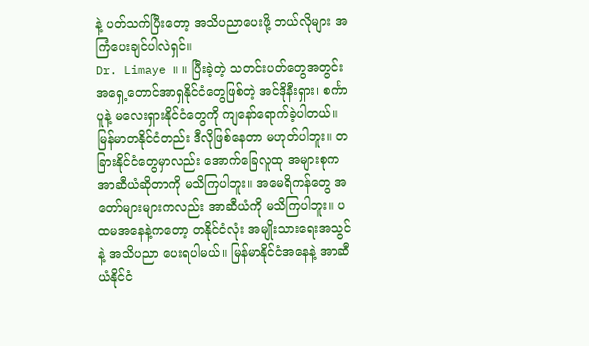နဲ့ ပတ်သက်ပြီးတော့ အသိပညာပေးဖို့ ဘယ်လိုများ အကြံပေးချင်ပါလဲရှင်။
Dr. Limaye ။ ။ ပြီးခဲ့တဲ့ သတင်းပတ်တွေအတွင်း အရှေ့တောင်အာရှနိုင်ငံတွေဖြစ်တဲ့ အင်ဒိုနီးရှား၊ စင်္ကာပူနဲ့ မလေးရှားနိုင်ငံတွေကို ကျနော်ရောက်ခဲ့ပါတယ်။ မြန်မာတနိုင်ငံတည်း ဒီလိုဖြစ်နေတာ မဟုတ်ပါဘူး။ တခြားနိုင်ငံတွေမှာလည်း အောက်ခြေလူထု အများစုက အာဆီယံဆိုတာကို မသိကြပါဘူး။ အမေရိကန်တွေ အတော်များများကလည်း အာဆီယံကို မသိကြပါဘူး။ ပထမအနေနဲ့ကတော့ တနိုင်ငံလုံး အမျိုးသားရေးအသွင်နဲ့ အသိပညာ ပေးရပါမယ်။ မြန်မာနိုင်ငံအနေနဲ့ အာဆီယံနိုင်ငံ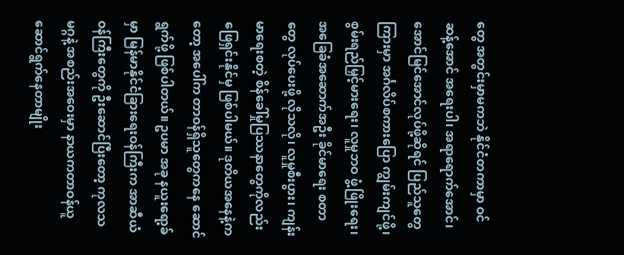တွေ အတွင်းမှာမကဘဲ နိုင်ငံတကာမှာ ဝင်ဆန့်အောင် အရေးပါ၊ အရာရောက်အောင်၊ အောင်မြင်အောင်လုပ်ဖို့ဆိုရင် ပြည်သူတွေကြားမှာ အင်္ဂလိပ်စကားပြော ကျွမ်းကျင်ဖို့၊ စွမ်းရည်မြှင့်မားရေး၊ လူမှုဘဝ ဖွံ့ဖြိုးရေး၊ အခြေခံအဆောက်အဦး ခိုင်မာရေး စတာတွေ လုပ်ပေးဖို့ လိုသလို၊ လူမှုစီးပွား၊ ကျန်းမာရေးစတဲ့ စိန်ခေါ်မှုပြဿနာတွေကိုလည်း ဖြေရှင်းနိုင်မှ ဖြစ်ပါမယ်။ ဒုတိယအနေနဲ့ကတော့ အပေါ်က တာဝန်ရှိသူတွေကနေ ဆောင်ရွက်ဖို့ ဖြစ်ပါတယ်။ ဥပမာ အခု နယူးရော့ခ်မှာ မြန်မာနိုင်ငံခြားရေးဝန်ကြီးက အာဆီယံဝန်ကြီးတွေကို ဦးဆောင်ပြီးတော့ ကုလသမဂ္ဂနဲ့ အစည်းအဝေးမှာ နာယကတာဝန်ယူ ဆောင်ရွက်နေတာမျိုး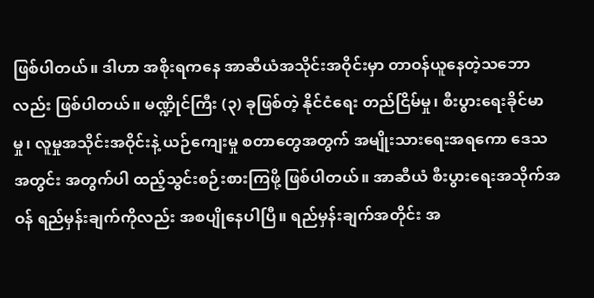ဖြစ်ပါတယ်။ ဒါဟာ အစိုးရကနေ အာဆီယံအသိုင်းအဝိုင်းမှာ တာဝန်ယူနေတဲ့သဘောလည်း ဖြစ်ပါတယ်။ မဏ္ဍိုင်ကြီး (၃) ခုဖြစ်တဲ့ နိုင်ငံရေး တည်ငြိမ်မှု၊ စီးပွားရေးခိုင်မာမှု၊ လူမှုအသိုင်းအဝိုင်းနဲ့ ယဉ်ကျေးမှု စတာတွေအတွက် အမျိုးသားရေးအရကော ဒေသအတွင်း အတွက်ပါ ထည့်သွင်းစဉ်းစားကြဖို့ ဖြစ်ပါတယ်။ အာဆီယံ စီးပွားရေးအသိုက်အဝန် ရည်မှန်းချက်ကိုလည်း အစပျိုနေပါပြီ။ ရည်မှန်းချက်အတိုင်း အ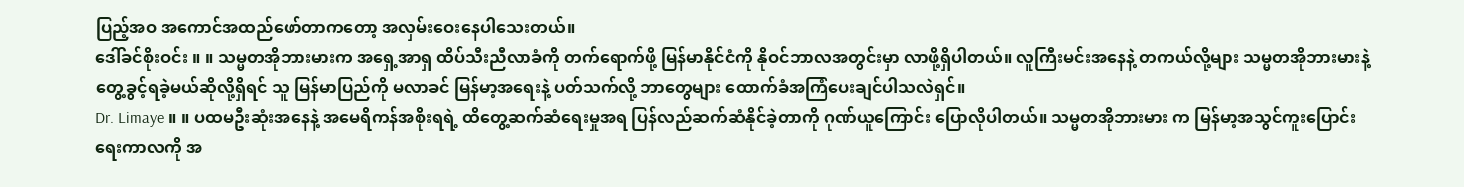ပြည့်အဝ အကောင်အထည်ဖော်တာကတော့ အလှမ်းဝေးနေပါသေးတယ်။
ဒေါ်ခင်စိုးဝင်း ။ ။ သမ္မတအိုဘားမားက အရှေ့အာရှ ထိပ်သီးညီလာခံကို တက်ရောက်ဖို့ မြန်မာနိုင်ငံကို နိုဝင်ဘာလအတွင်းမှာ လာဖို့ရှိပါတယ်။ လူကြီးမင်းအနေနဲ့ တကယ်လို့များ သမ္မတအိုဘားမားနဲ့ တွေ့ခွင့်ရခဲ့မယ်ဆိုလို့ရှိရင် သူ မြန်မာပြည်ကို မလာခင် မြန်မာ့အရေးနဲ့ ပတ်သက်လို့ ဘာတွေများ ထောက်ခံအကြံပေးချင်ပါသလဲရှင်။
Dr. Limaye ။ ။ ပထမဦးဆုံးအနေနဲ့ အမေရိကန်အစိုးရရဲ့ ထိတွေ့ဆက်ဆံရေးမှုအရ ပြန်လည်ဆက်ဆံနိုင်ခဲ့တာကို ဂုဏ်ယူကြောင်း ပြောလိုပါတယ်။ သမ္မတအိုဘားမား က မြန်မာ့အသွင်ကူးပြောင်းရေးကာလကို အ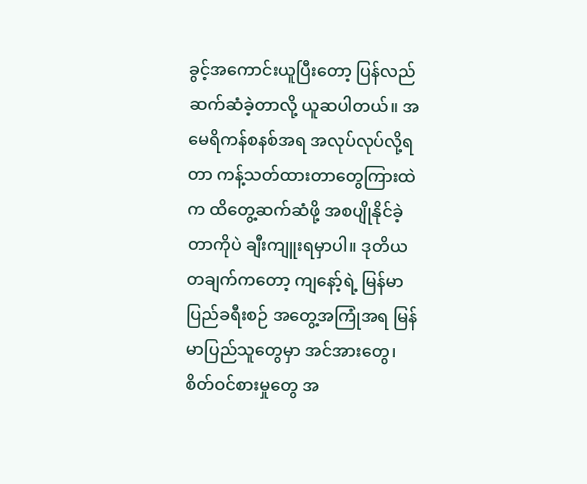ခွင့်အကောင်းယူပြီးတော့ ပြန်လည်ဆက်ဆံခဲ့တာလို့ ယူဆပါတယ်။ အမေရိကန်စနစ်အရ အလုပ်လုပ်လို့ရတာ ကန့်သတ်ထားတာတွေကြားထဲက ထိတွေ့ဆက်ဆံဖို့ အစပျိုနိုင်ခဲ့တာကိုပဲ ချီးကျူးရမှာပါ။ ဒုတိယတချက်ကတော့ ကျနော့်ရဲ့ မြန်မာပြည်ခရီးစဉ် အတွေ့အကြုံအရ မြန်မာပြည်သူတွေမှာ အင်အားတွေ၊ စိတ်ဝင်စားမှုတွေ အ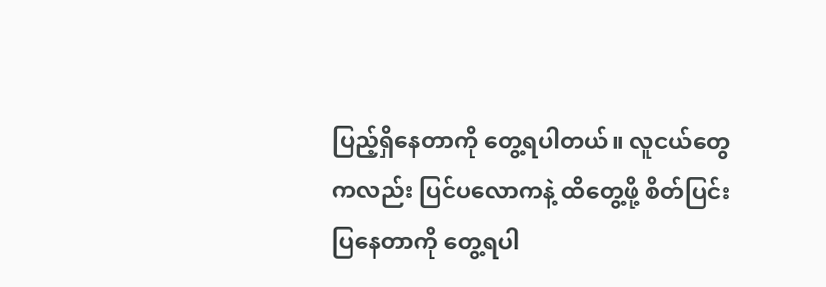ပြည့်ရှိနေတာကို တွေ့ရပါတယ်။ လူငယ်တွေကလည်း ပြင်ပလောကနဲ့ ထိတွေ့ဖို့ စိတ်ပြင်းပြနေတာကို တွေ့ရပါ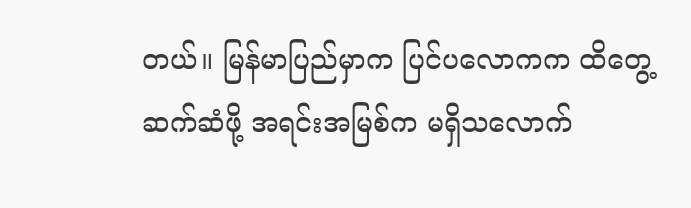တယ်။ မြန်မာပြည်မှာက ပြင်ပလောကက ထိတွေ့ဆက်ဆံဖို့ အရင်းအမြစ်က မရှိသလောက်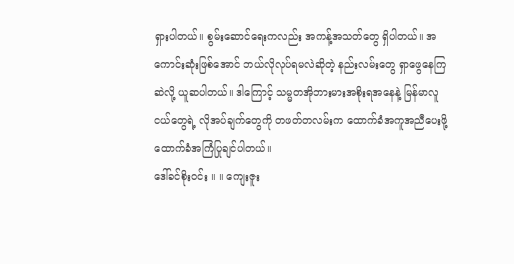ရှားပါတယ်။ စွမ်းဆောင်ရေးကလည်း အကန့်အသတ်တွေ ရှိပါတယ်။ အကောင်းဆုံးဖြစ်အောင် ဘယ်လိုလုပ်ရမလဲဆိုတဲ့ နည်းလမ်းတွေ ရှာဖွေနေကြဆဲလို့ ယူဆပါတယ်။ ဒါကြောင့် သမ္မတအိုဘားမားအစိုးရအနေနဲ့ မြန်မာလူငယ်တွေရဲ့ လိုအပ်ချက်တွေကို တဖတ်တလမ်းက ထောက်ခံအကူအညီပေးဖို့ ထောက်ခံအကြံပြုချင်ပါတယ်။
ဒေါ်ခင်စိုးဝင်း ။ ။ ကျေးဇူး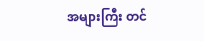အများကြီး တင်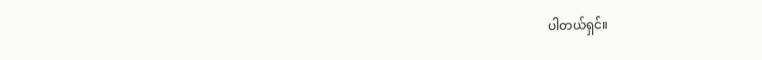ပါတယ်ရှင်။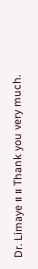Dr. Limaye ။ ။ Thank you very much.